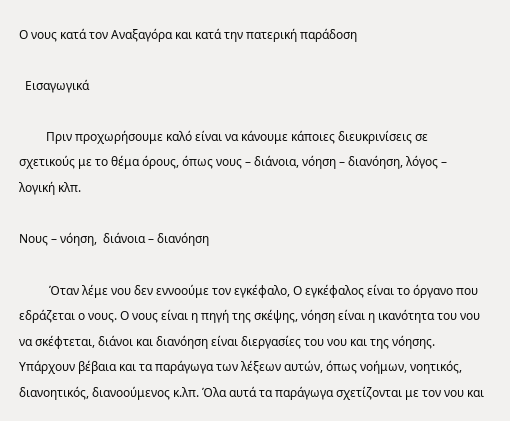Ο νους κατά τον Αναξαγόρα και κατά την πατερική παράδοση

  Εισαγωγικά

         Πριν προχωρήσουμε καλό είναι να κάνουμε κάποιες διευκρινίσεις σε σχετικούς με το θέμα όρους, όπως νους – διάνοια, νόηση – διανόηση, λόγος – λογική κλπ.

Νους – νόηση,  διάνοια – διανόηση

          Όταν λέμε νου δεν εννοούμε τον εγκέφαλο, Ο εγκέφαλος είναι το όργανο που εδράζεται ο νους. Ο νους είναι η πηγή της σκέψης, νόηση είναι η ικανότητα του νου να σκέφτεται, διάνοι και διανόηση είναι διεργασίες του νου και της νόησης. Υπάρχουν βέβαια και τα παράγωγα των λέξεων αυτών, όπως νοήμων, νοητικός, διανοητικός, διανοούμενος κ.λπ. Όλα αυτά τα παράγωγα σχετίζονται με τον νου και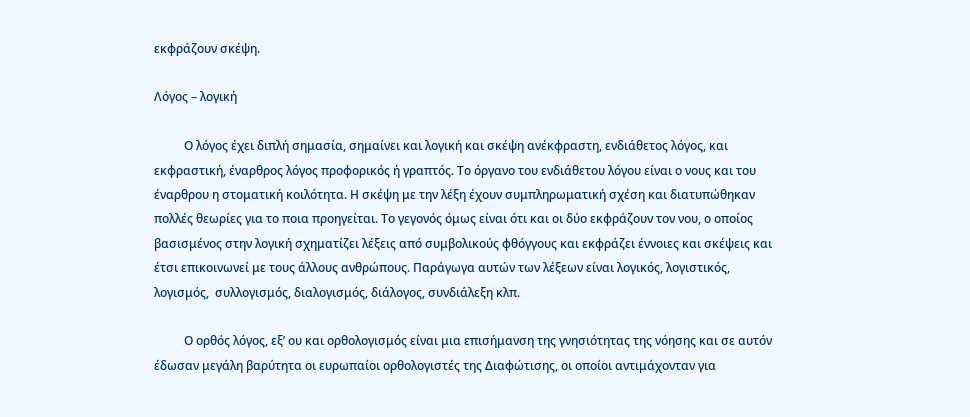εκφράζουν σκέψη.

Λόγος – λογική

          Ο λόγος έχει διπλή σημασία, σημαίνει και λογική και σκέψη ανέκφραστη, ενδιάθετος λόγος, και εκφραστική, έναρθρος λόγος προφορικός ή γραπτός. Το όργανο του ενδιάθετου λόγου είναι ο νους και του έναρθρου η στοματική κοιλότητα. Η σκέψη με την λέξη έχουν συμπληρωματική σχέση και διατυπώθηκαν πολλές θεωρίες για το ποια προηγείται. Το γεγονός όμως είναι ότι και οι δύο εκφράζουν τον νου, ο οποίος βασισμένος στην λογική σχηματίζει λέξεις από συμβολικούς φθόγγους και εκφράζει έννοιες και σκέψεις και έτσι επικοινωνεί με τους άλλους ανθρώπους. Παράγωγα αυτών των λέξεων είναι λογικός, λογιστικός,  λογισμός,  συλλογισμός, διαλογισμός, διάλογος, συνδιάλεξη κλπ.

          Ο ορθός λόγος, εξ’ ου και ορθολογισμός είναι μια επισήμανση της γνησιότητας της νόησης και σε αυτόν έδωσαν μεγάλη βαρύτητα οι ευρωπαίοι ορθολογιστές της Διαφώτισης, οι οποίοι αντιμάχονταν για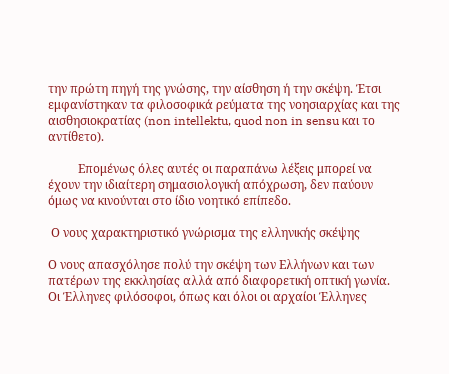την πρώτη πηγή της γνώσης, την αίσθηση ή την σκέψη. Έτσι εμφανίστηκαν τα φιλοσοφικά ρεύματα της νοησιαρχίας και της αισθησιοκρατίας (non intellektu, quod non in sensu και το αντίθετο).

          Επομένως όλες αυτές οι παραπάνω λέξεις μπορεί να έχουν την ιδιαίτερη σημασιολογική απόχρωση, δεν παύουν όμως να κινούνται στο ίδιο νοητικό επίπεδο.

 Ο νους χαρακτηριστικό γνώρισμα της ελληνικής σκέψης

Ο νους απασχόλησε πολύ την σκέψη των Ελλήνων και των πατέρων της εκκλησίας αλλά από διαφορετική οπτική γωνία. Οι Έλληνες φιλόσοφοι, όπως και όλοι οι αρχαίοι Έλληνες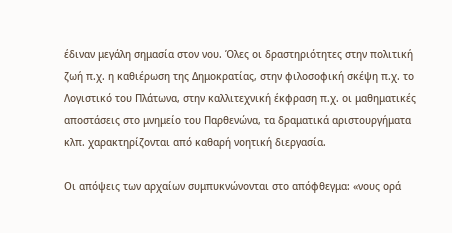έδιναν μεγάλη σημασία στον νου. Όλες οι δραστηριότητες στην πολιτική ζωή π.χ. η καθιέρωση της Δημοκρατίας, στην φιλοσοφική σκέψη π.χ. το  Λογιστικό του Πλάτωνα, στην καλλιτεχνική έκφραση π.χ. οι μαθηματικές αποστάσεις στο μνημείο του Παρθενώνα, τα δραματικά αριστουργήματα κλπ. χαρακτηρίζονται από καθαρή νοητική διεργασία.

Οι απόψεις των αρχαίων συμπυκνώνονται στο απόφθεγμα: «νους ορά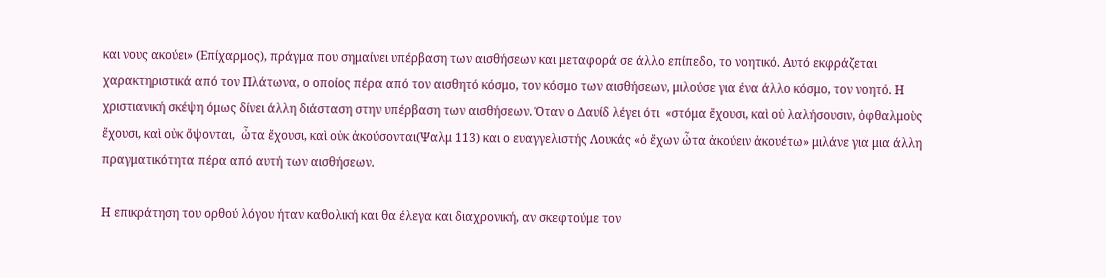και νους ακούει» (Επίχαρμος), πράγμα που σημαίνει υπέρβαση των αισθήσεων και μεταφορά σε άλλο επίπεδο, το νοητικό. Αυτό εκφράζεται χαρακτηριστικά από τον Πλάτωνα, ο οποίος πέρα από τον αισθητό κόσμο, τον κόσμο των αισθήσεων, μιλούσε για ένα άλλο κόσμο, τον νοητό. Η χριστιανική σκέψη όμως δίνει άλλη διάσταση στην υπέρβαση των αισθήσεων. Όταν ο Δαυίδ λέγει ότι  «στόμα ἔχουσι, καὶ οὐ λαλήσουσιν, ὀφθαλμοὺς ἔχουσι, καὶ οὐκ ὄψονται,  ὦτα ἔχουσι, καὶ οὐκ ἀκούσονται(Ψαλμ 113) και ο ευαγγελιστής Λουκάς «ὁ ἔχων ὦτα ἀκούειν ἀκουέτω» μιλάνε για μια άλλη πραγματικότητα πέρα από αυτή των αισθήσεων.

Η επικράτηση του ορθού λόγου ήταν καθολική και θα έλεγα και διαχρονική, αν σκεφτούμε τον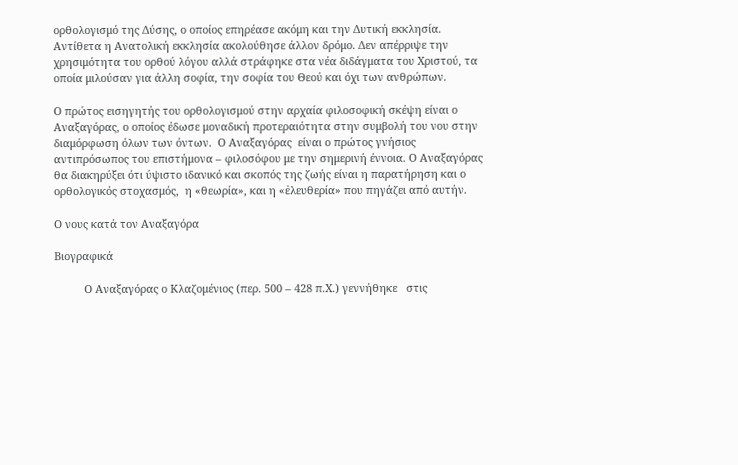ορθολογισμό της Δύσης, ο οποίος επηρέασε ακόμη και την Δυτική εκκλησία. Αντίθετα η Ανατολική εκκλησία ακολούθησε άλλον δρόμο. Δεν απέρριψε την χρησιμότητα του ορθού λόγου αλλά στράφηκε στα νέα διδάγματα του Χριστού, τα οποία μιλούσαν για άλλη σοφία, την σοφία του Θεού και όχι των ανθρώπων.

Ο πρώτος εισηγητής του ορθολογισμού στην αρχαία φιλοσοφική σκέψη είναι ο Αναξαγόρας, ο οποίος έδωσε μοναδική προτεραιότητα στην συμβολή του νου στην διαμόρφωση όλων των όντων.  Ο Αναξαγόρας  είναι ο πρώτος γνήσιος αντιπρόσωπος του επιστήμονα – φιλοσόφου με την σημερινή έννοια. Ο Αναξαγόρας θα διακηρύξει ότι ύψιστο ιδανικό και σκοπός της ζωής είναι η παρατήρηση και ο ορθολογικός στοχασμός,  η «θεωρία», και η «ἐλευθερία» που πηγάζει από αυτήν.

Ο νους κατά τον Αναξαγόρα

Βιογραφικά

          Ο Αναξαγόρας ο Κλαζομένιος (περ. 500 – 428 π.Χ.) γεννήθηκε   στις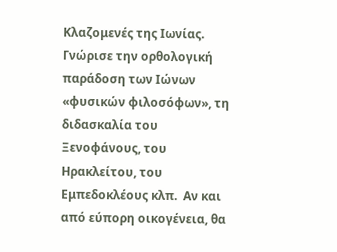Κλαζομενές της Ιωνίας.  Γνώρισε την ορθολογική παράδοση των Ιώνων «φυσικών φιλοσόφων», τη διδασκαλία του Ξενοφάνους, του Ηρακλείτου, του Εμπεδοκλέους κλπ.  Αν και από εύπορη οικογένεια, θα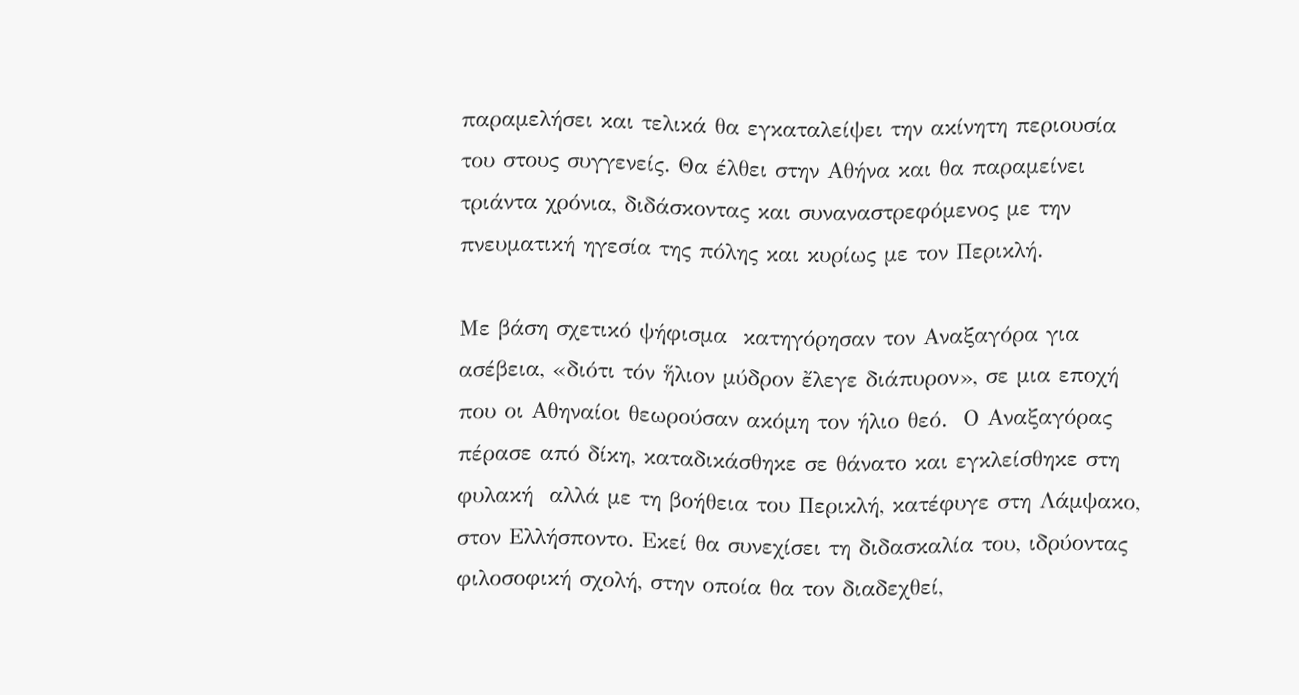παραμελήσει και τελικά θα εγκαταλείψει την ακίνητη περιουσία του στους συγγενείς. Θα έλθει στην Αθήνα και θα παραμείνει τριάντα χρόνια, διδάσκοντας και συναναστρεφόμενος με την πνευματική ηγεσία της πόλης και κυρίως με τον Περικλή.

Με βάση σχετικό ψήφισμα  κατηγόρησαν τον Αναξαγόρα για ασέβεια, «διότι τόν ἥλιον μύδρον ἔλεγε διάπυρον», σε μια εποχή που οι Αθηναίοι θεωρούσαν ακόμη τον ήλιο θεό.  Ο Αναξαγόρας   πέρασε από δίκη, καταδικάσθηκε σε θάνατο και εγκλείσθηκε στη φυλακή  αλλά με τη βοήθεια του Περικλή, κατέφυγε στη Λάμψακο, στον Ελλήσποντο. Εκεί θα συνεχίσει τη διδασκαλία του, ιδρύοντας φιλοσοφική σχολή, στην οποία θα τον διαδεχθεί,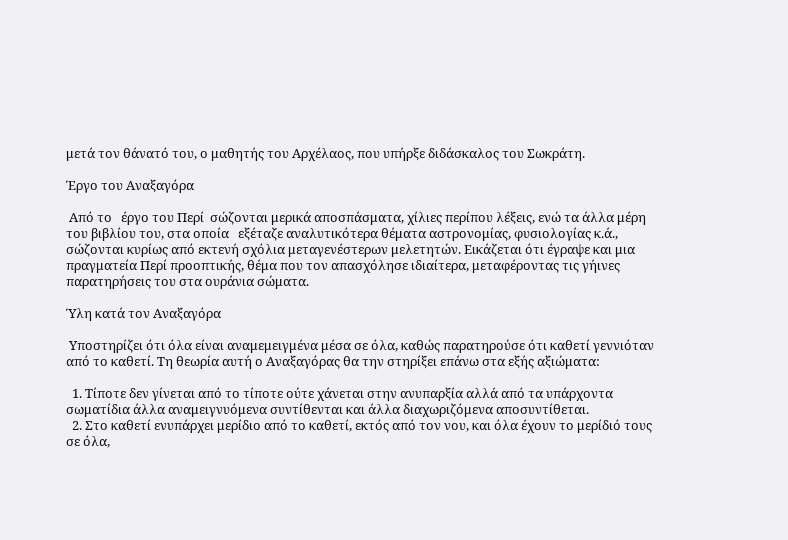μετά τον θάνατό του, ο μαθητής του Αρχέλαος, που υπήρξε διδάσκαλος του Σωκράτη.

Έργο του Αναξαγόρα

 Από το   έργο του Περί  σώζονται μερικά αποσπάσματα, χίλιες περίπου λέξεις, ενώ τα άλλα μέρη του βιβλίου του, στα οποία   εξέταζε αναλυτικότερα θέματα αστρονομίας, φυσιολογίας κ.ά., σώζονται κυρίως από εκτενή σχόλια μεταγενέστερων μελετητών. Εικάζεται ότι έγραψε και μια πραγματεία Περί προοπτικής, θέμα που τον απασχόλησε ιδιαίτερα, μεταφέροντας τις γήινες παρατηρήσεις του στα ουράνια σώματα.

Ύλη κατά τον Αναξαγόρα

 Υποστηρίζει ότι όλα είναι αναμεμειγμένα μέσα σε όλα, καθώς παρατηρούσε ότι καθετί γεννιόταν από το καθετί. Τη θεωρία αυτή ο Αναξαγόρας θα την στηρίξει επάνω στα εξής αξιώματα:

  1. Τίποτε δεν γίνεται από το τίποτε ούτε χάνεται στην ανυπαρξία αλλά από τα υπάρχοντα σωματίδια άλλα αναμειγνυόμενα συντίθενται και άλλα διαχωριζόμενα αποσυντίθεται.
  2. Στο καθετί ενυπάρχει μερίδιο από το καθετί, εκτός από τον νου, και όλα έχουν το μερίδιό τους σε όλα,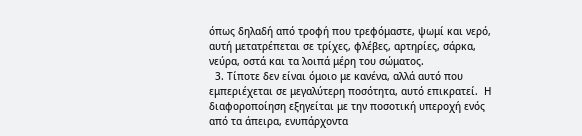όπως δηλαδή από τροφή που τρεφόμαστε, ψωμί και νερό,  αυτή μετατρέπεται σε τρίχες, φλέβες, αρτηρίες, σάρκα, νεύρα, οστά και τα λοιπά μέρη του σώματος.
  3. Τίποτε δεν είναι όμοιο με κανένα, αλλά αυτό που εμπεριέχεται σε μεγαλύτερη ποσότητα, αυτό επικρατεί.  Η διαφοροποίηση εξηγείται με την ποσοτική υπεροχή ενός από τα άπειρα, ενυπάρχοντα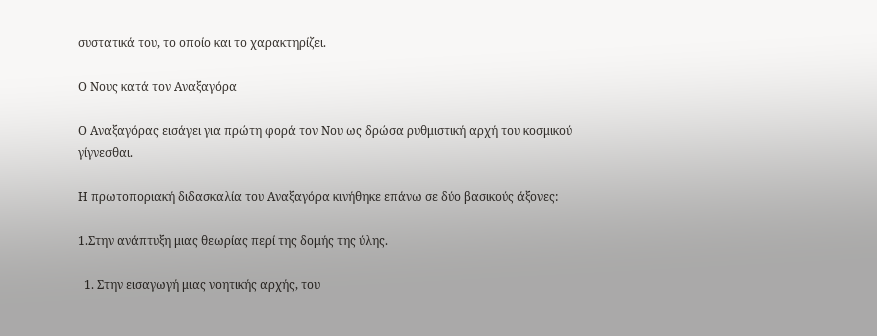συστατικά του, το οποίο και το χαρακτηρίζει.

Ο Νους κατά τον Αναξαγόρα

Ο Αναξαγόρας εισάγει για πρώτη φορά τον Νου ως δρώσα ρυθμιστική αρχή του κοσμικού γίγνεσθαι.

Η πρωτοποριακή διδασκαλία του Αναξαγόρα κινήθηκε επάνω σε δύο βασικούς άξονες:

1.Στην ανάπτυξη μιας θεωρίας περί της δομής της ύλης.

  1. Στην εισαγωγή μιας νοητικής αρχής, του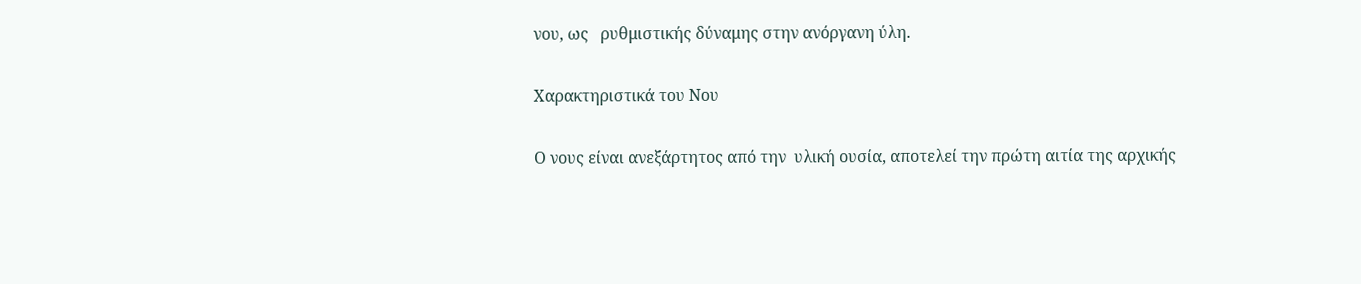νου, ως   ρυθμιστικής δύναμης στην ανόργανη ύλη.

Χαρακτηριστικά του Νου

Ο νους είναι ανεξάρτητος από την  υλική ουσία, αποτελεί την πρώτη αιτία της αρχικής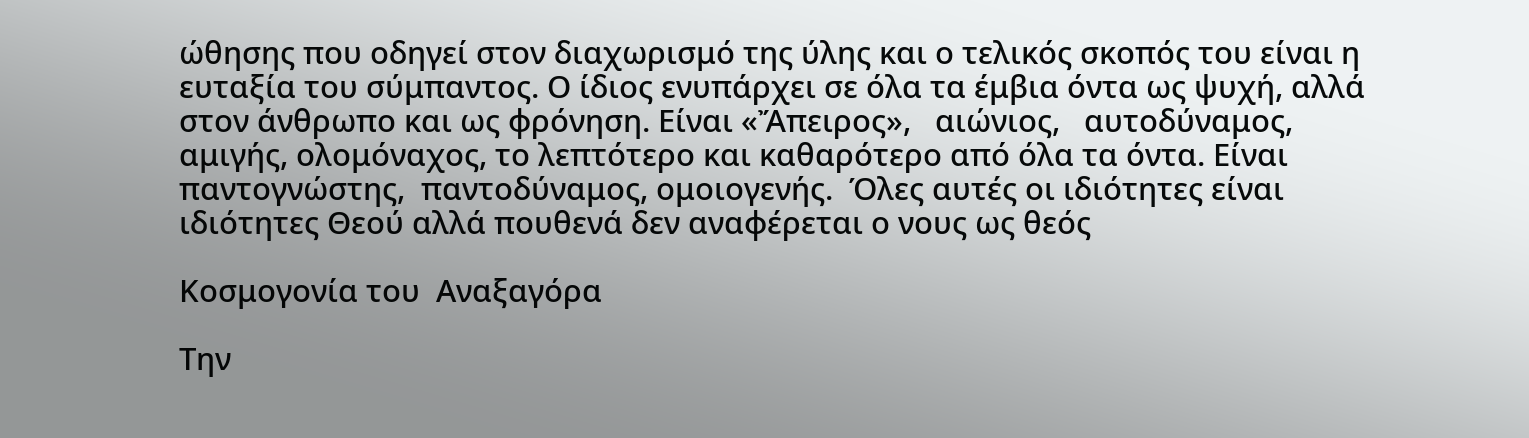ώθησης που οδηγεί στον διαχωρισμό της ύλης και ο τελικός σκοπός του είναι η ευταξία του σύμπαντος. Ο ίδιος ενυπάρχει σε όλα τα έμβια όντα ως ψυχή, αλλά στον άνθρωπο και ως φρόνηση. Είναι «Ἄπειρος»,   αιώνιος,   αυτοδύναμος, αμιγής, ολομόναχος, το λεπτότερο και καθαρότερο από όλα τα όντα. Είναι παντογνώστης,  παντοδύναμος, ομοιογενής.  Όλες αυτές οι ιδιότητες είναι ιδιότητες Θεού αλλά πουθενά δεν αναφέρεται ο νους ως θεός

Κοσμογονία του  Αναξαγόρα

Την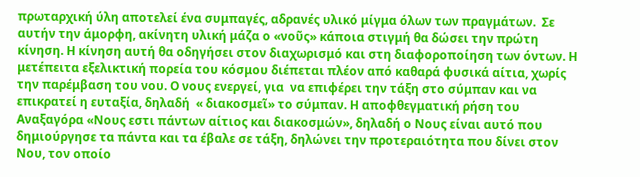πρωταρχική ύλη αποτελεί ένα συμπαγές, αδρανές υλικό μίγμα όλων των πραγμάτων.  Σε αυτήν την άμορφη, ακίνητη υλική μάζα ο «νοῦς» κάποια στιγμή θα δώσει την πρώτη κίνηση. Η κίνηση αυτή θα οδηγήσει στον διαχωρισμό και στη διαφοροποίηση των όντων. Η μετέπειτα εξελικτική πορεία του κόσμου διέπεται πλέον από καθαρά φυσικά αίτια, χωρίς την παρέμβαση του νου. Ο νους ενεργεί, για  να επιφέρει την τάξη στο σύμπαν και να επικρατεί η ευταξία, δηλαδή  « διακοσμεῖ» το σύμπαν. Η αποφθεγματική ρήση του Αναξαγόρα «Νους εστι πάντων αίτιος και διακοσμών», δηλαδή ο Νους είναι αυτό που δημιούργησε τα πάντα και τα έβαλε σε τάξη, δηλώνει την προτεραιότητα που δίνει στον Νου, τον οποίο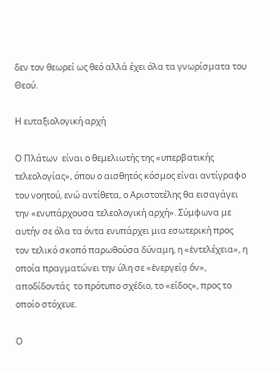δεν τον θεωρεί ως θεό αλλά έχει όλα τα γνωρίσματα του Θεού.

Η ευταξιολογική αρχή

Ο Πλάτων  είναι ο θεμελιωτής της «υπερβατικής τελεολογίας», όπου ο αισθητός κόσμος είναι αντίγραφο του νοητού, ενώ αντίθετα, ο Αριστοτέλης θα εισαγάγει την «ενυπάρχουσα τελεολογική αρχή». Σύμφωνα με αυτήν σε όλα τα όντα ενυπάρχει μια εσωτερική προς τον τελικό σκοπό παρωθούσα δύναμη, η «ἐντελέχεια», η οποία πραγματώνει την ύλη σε «ἐνεργείᾳ ὄν», αποδίδοντάς  το πρότυπο σχέδιο, το «είδος», προς το οποίο στόχευε.

Ο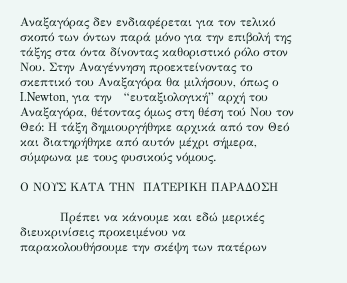Αναξαγόρας δεν ενδιαφέρεται για τον τελικό σκοπό των όντων παρά μόνο για την επιβολή της τάξης στα όντα δίνοντας καθοριστικό ρόλο στον Νου. Στην Αναγέννηση προεκτείνοντας το σκεπτικό του Αναξαγόρα θα μιλήσουν, όπως ο I.Newton, για την   “ευταξιολογική” αρχή του Αναξαγόρα, θέτοντας όμως στη θέση τού Νου τον Θεό: Η τάξη δημιουργήθηκε αρχικά από τον Θεό και διατηρήθηκε από αυτόν μέχρι σήμερα, σύμφωνα με τους φυσικούς νόμους.

Ο ΝΟΥΣ ΚΑΤΑ ΤΗΝ  ΠΑΤΕΡΙΚΗ ΠΑΡΑΔΟΣΗ

          Πρέπει να κάνουμε και εδώ μερικές διευκρινίσεις προκειμένου να παρακολουθήσουμε την σκέψη των πατέρων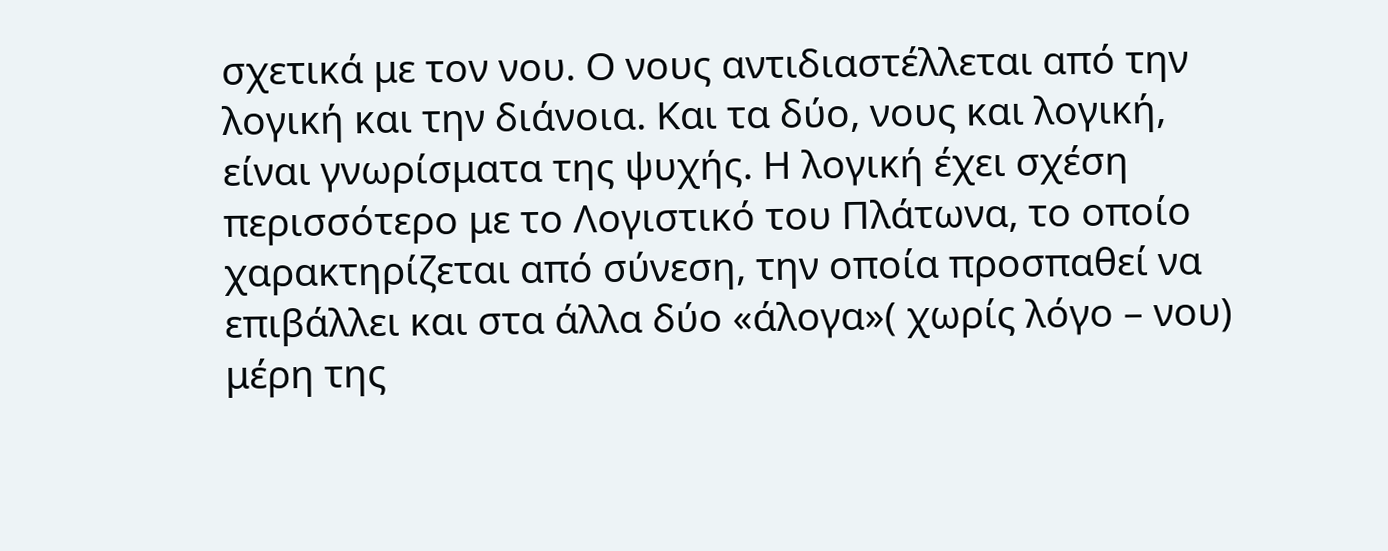σχετικά με τον νου. Ο νους αντιδιαστέλλεται από την λογική και την διάνοια. Και τα δύο, νους και λογική,  είναι γνωρίσματα της ψυχής. Η λογική έχει σχέση περισσότερο με το Λογιστικό του Πλάτωνα, το οποίο χαρακτηρίζεται από σύνεση, την οποία προσπαθεί να επιβάλλει και στα άλλα δύο «άλογα»( χωρίς λόγο – νου) μέρη της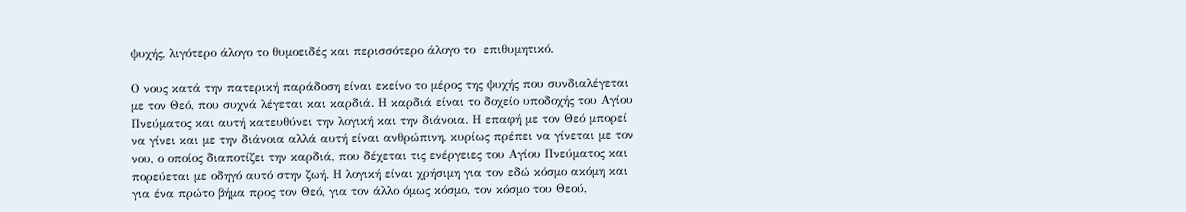ψυχής, λιγότερο άλογο το θυμοειδές και περισσότερο άλογο το  επιθυμητικό.

Ο νους κατά την πατερική παράδοση είναι εκείνο το μέρος της ψυχής που συνδιαλέγεται με τον Θεό, που συχνά λέγεται και καρδιά. Η καρδιά είναι το δοχείο υποδοχής του Αγίου Πνεύματος και αυτή κατευθύνει την λογική και την διάνοια. Η επαφή με τον Θεό μπορεί να γίνει και με την διάνοια αλλά αυτή είναι ανθρώπινη, κυρίως πρέπει να γίνεται με τον νου, ο οποίος διαποτίζει την καρδιά, που δέχεται τις ενέργειες του Αγίου Πνεύματος και πορεύεται με οδηγό αυτό στην ζωή. Η λογική είναι χρήσιμη για τον εδώ κόσμο ακόμη και για ένα πρώτο βήμα προς τον Θεό, για τον άλλο όμως κόσμο, τον κόσμο του Θεού,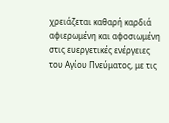χρειάζεται καθαρή καρδιά αφιερωμένη και αφοσιωμένη στις ευεργετικές ενέργειες του Αγίου Πνεύματος, με τις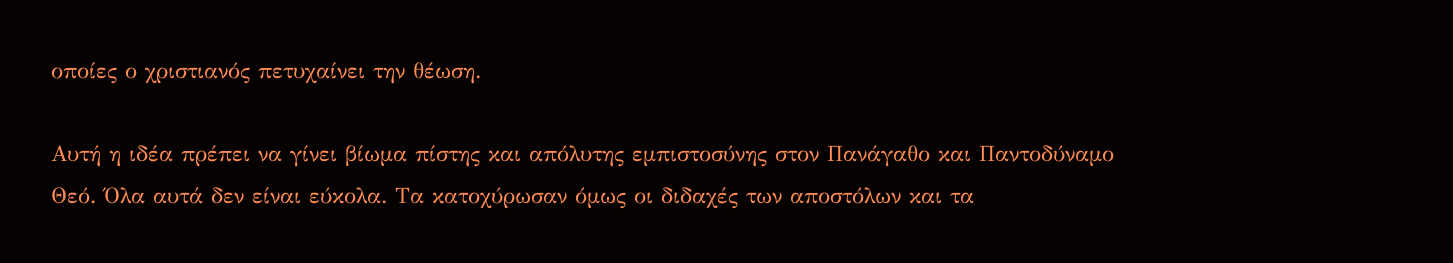οποίες ο χριστιανός πετυχαίνει την θέωση.

Αυτή η ιδέα πρέπει να γίνει βίωμα πίστης και απόλυτης εμπιστοσύνης στον Πανάγαθο και Παντοδύναμο Θεό. Όλα αυτά δεν είναι εύκολα. Τα κατοχύρωσαν όμως οι διδαχές των αποστόλων και τα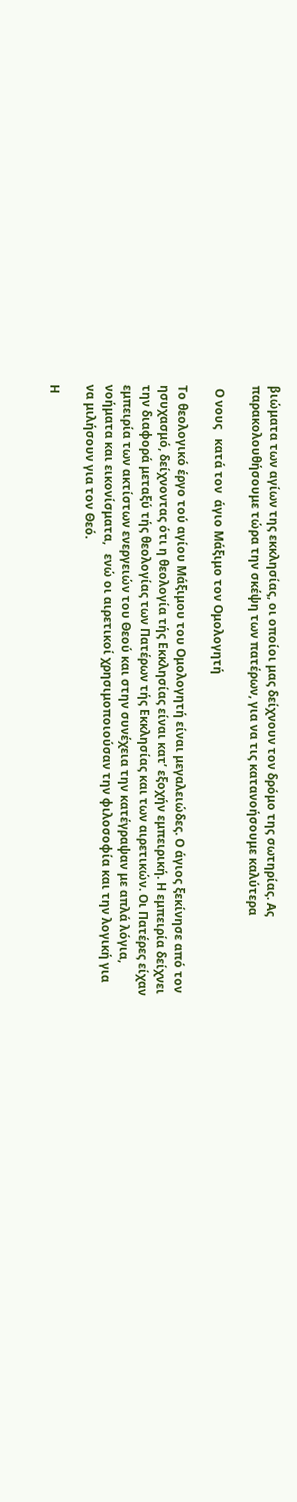βιώματα των αγίων της εκκλησίας, οι οποίοι μας δείχνουν τον δρόμο της σωτηρίας. Ας παρακολουθήσουμε τώρα την σκέψη των πατέρων, για να τις κατανοήσουμε καλύτερα

 Ο νους   κατά τον  άγιο Μάξιμο τον Ομολογητή

Το θεολογικό έργο τού αγίου Μάξιμου του Ομολογητή είναι μεγαλειώδες. Ο άγιος ξεκίνησε από τον ησυχασμό, δείχνοντας ότι η θεολογία τής Εκκλησίας είναι κατ’ εξοχήν εμπειρική. Η εμπειρία δείχνει την διαφορά μεταξύ τής θεολογίας των Πατέρων τής Εκκλησίας και των αιρετικών. Οι Πατέρες είχαν εμπειρία των ακτίστων ενεργειών του Θεού και στην συνέχεια την κατέγραψαν με απλά λόγια, νοήματα και εικονίσματα,   ενώ οι αιρετικοί χρησιμοποιούσαν την φιλοσοφία και την λογική για να μιλήσουν για τον Θεό.

Η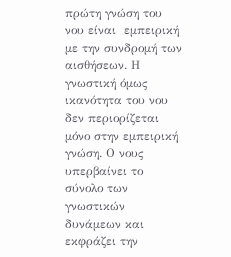πρώτη γνώση του νου είναι  εμπειρική με την συνδρομή των αισθήσεων. Η γνωστική όμως ικανότητα του νου δεν περιορίζεται μόνο στην εμπειρική γνώση. Ο νους υπερβαίνει το σύνολο των γνωστικών δυνάμεων και εκφράζει την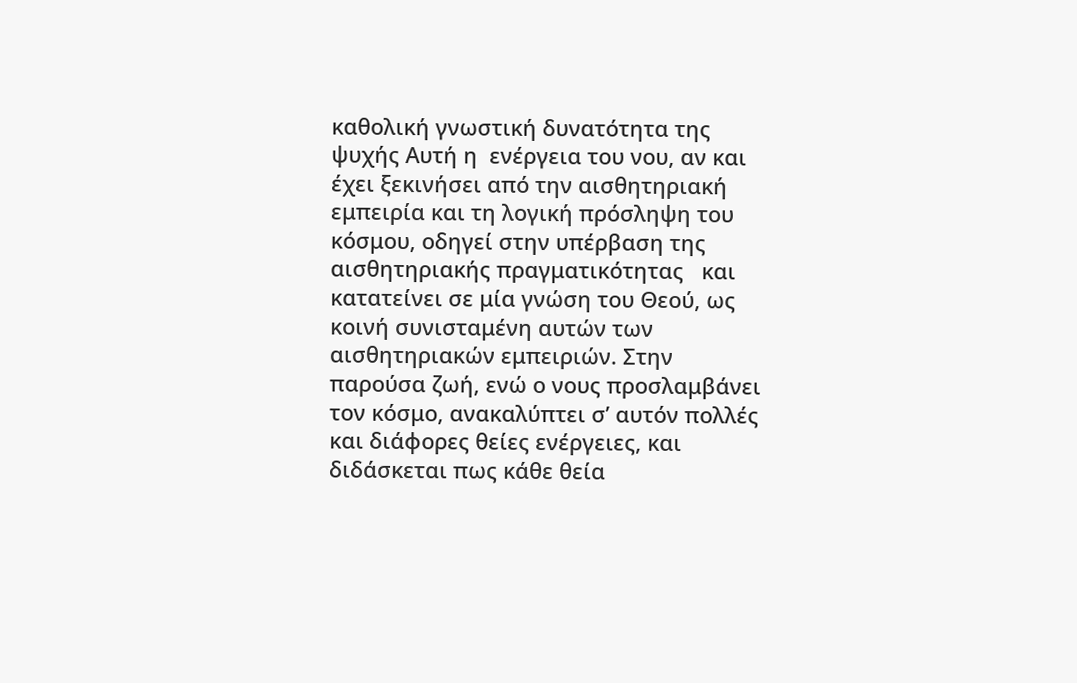καθολική γνωστική δυνατότητα της ψυχής Αυτή η  ενέργεια του νου, αν και έχει ξεκινήσει από την αισθητηριακή εμπειρία και τη λογική πρόσληψη του κόσμου, οδηγεί στην υπέρβαση της αισθητηριακής πραγματικότητας   και κατατείνει σε μία γνώση του Θεού, ως κοινή συνισταμένη αυτών των αισθητηριακών εμπειριών. Στην παρούσα ζωή, ενώ ο νους προσλαμβάνει τον κόσμο, ανακαλύπτει σ’ αυτόν πολλές και διάφορες θείες ενέργειες, και διδάσκεται πως κάθε θεία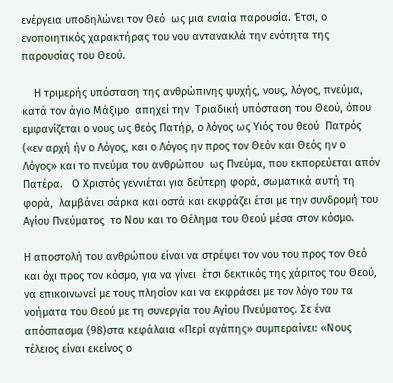ενέργεια υποδηλώνει τον Θεό  ως μια ενιαία παρουσία. Έτσι, ο ενοποιητικός χαρακτήρας του νου αντανακλά την ενότητα της παρουσίας του Θεού.

    Η τριμερής υπόσταση της ανθρώπινης ψυχής, νους, λόγος, πνεύμα, κατά τον άγιο Μάξιμο  απηχεί την  Τριαδική υπόσταση του Θεού, όπου εμφανίζεται ο νους ως θεός Πατήρ, ο λόγος ως Υιός του θεού  Πατρός («εν αρχή ήν ο Λόγος, και ο Λόγος ην προς τον Θεόν και Θεός ην ο Λόγος» και το πνεύμα του ανθρώπου  ως Πνεύμα, που εκπορεύεται απόν Πατέρα.   Ο Χριστός γεννιέται για δεύτερη φορά, σωματικά αυτή τη φορά,  λαμβάνει σάρκα και οστά και εκφράζει έτσι με την συνδρομή του Αγίου Πνεύματος  το Νου και το Θέλημα του Θεού μέσα στον κόσμο.

Η αποστολή του ανθρώπου είναι να στρέψει τον νου του προς τον Θεό και όχι προς τον κόσμο, για να γίνει  έτσι δεκτικός της χάριτος του Θεού, να επικοινωνεί με τους πλησίον και να εκφράσει με τον λόγο του τα νοήματα του Θεού με τη συνεργία του Αγίου Πνεύματος. Σε ένα απόσπασμα (98)στα κεφάλαια «Περί αγάπης» συμπεραίνει: «Νους τέλειος είναι εκείνος ο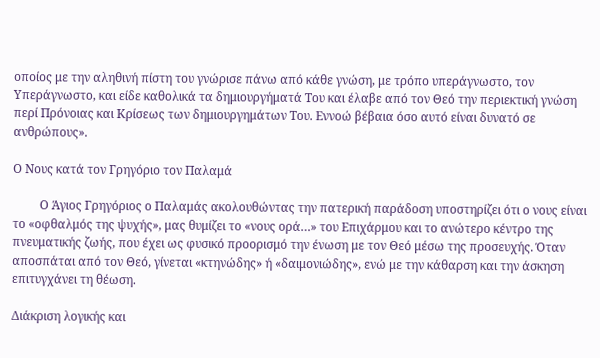οποίος με την αληθινή πίστη του γνώρισε πάνω από κάθε γνώση, με τρόπο υπεράγνωστο, τον Υπεράγνωστο, και είδε καθολικά τα δημιουργήματά Του και έλαβε από τον Θεό την περιεκτική γνώση περί Πρόνοιας και Κρίσεως των δημιουργημάτων Του. Εννοώ βέβαια όσο αυτό είναι δυνατό σε ανθρώπους».

Ο Νους κατά τον Γρηγόριο τον Παλαμά

         Ο Άγιος Γρηγόριος ο Παλαμάς ακολουθώντας την πατερική παράδοση υποστηρίζει ότι ο νους είναι το «οφθαλμός της ψυχής», μας θυμίζει το «νους ορά…» του Επιχάρμου και το ανώτερο κέντρο της πνευματικής ζωής, που έχει ως φυσικό προορισμό την ένωση με τον Θεό μέσω της προσευχής. Όταν αποσπάται από τον Θεό, γίνεται «κτηνώδης» ή «δαιμονιώδης», ενώ με την κάθαρση και την άσκηση επιτυγχάνει τη θέωση.

Διάκριση λογικής και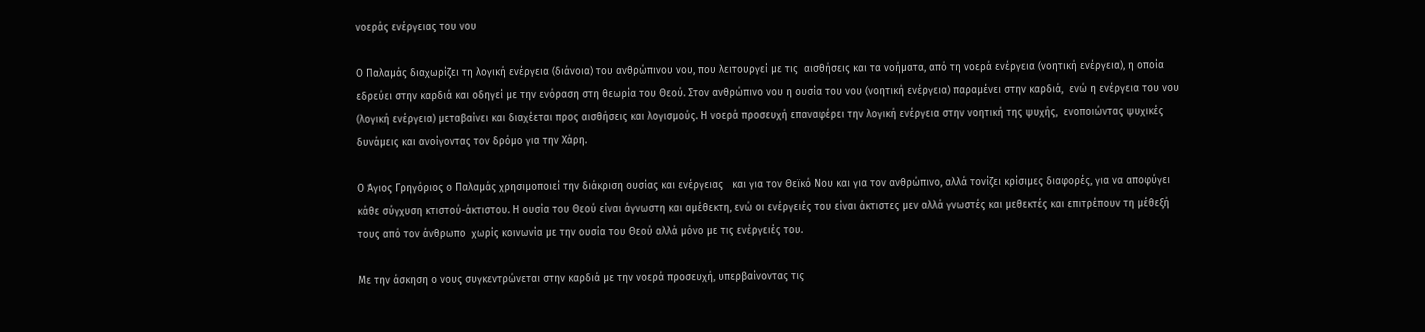νοεράς ενέργειας του νου

Ο Παλαμάς διαχωρίζει τη λογική ενέργεια (διάνοια) του ανθρώπινου νου, που λειτουργεί με τις  αισθήσεις και τα νοήματα, από τη νοερά ενέργεια (νοητική ενέργεια), η οποία εδρεύει στην καρδιά και οδηγεί με την ενόραση στη θεωρία του Θεού. Στον ανθρώπινο νου η ουσία του νου (νοητική ενέργεια) παραμένει στην καρδιά,  ενώ η ενέργεια του νου (λογική ενέργεια) μεταβαίνει και διαχέεται προς αισθήσεις και λογισμούς. Η νοερά προσευχή επαναφέρει την λογική ενέργεια στην νοητική της ψυχής,  ενοποιώντας ψυχικές δυνάμεις και ανοίγοντας τον δρόμο για την Χάρη.

Ο Άγιος Γρηγόριος ο Παλαμάς χρησιμοποιεί την διάκριση ουσίας και ενέργειας   και για τον Θεϊκό Νου και για τον ανθρώπινο, αλλά τονίζει κρίσιμες διαφορές, για να αποφύγει κάθε σύγχυση κτιστού-άκτιστου. Η ουσία του Θεού είναι άγνωστη και αμέθεκτη, ενώ οι ενέργειές του είναι άκτιστες μεν αλλά γνωστές και μεθεκτές και επιτρέπουν τη μέθεξή τους από τον άνθρωπο  χωρίς κοινωνία με την ουσία του Θεού αλλά μόνο με τις ενέργειές του.

Με την άσκηση ο νους συγκεντρώνεται στην καρδιά με την νοερά προσευχή, υπερβαίνοντας τις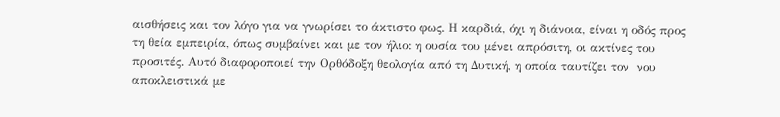αισθήσεις και τον λόγο για να γνωρίσει το άκτιστο φως. Η καρδιά, όχι η διάνοια, είναι η οδός προς τη θεία εμπειρία, όπως συμβαίνει και με τον ήλιο: η ουσία του μένει απρόσιτη, οι ακτίνες του προσιτές. Αυτό διαφοροποιεί την Ορθόδοξη θεολογία από τη Δυτική, η οποία ταυτίζει τον  νου αποκλειστικά με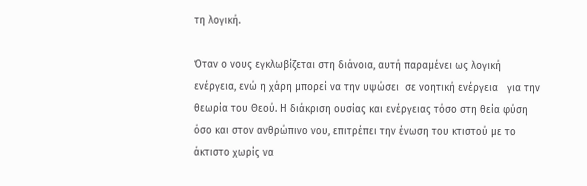τη λογική.

Όταν ο νους εγκλωβίζεται στη διάνοια, αυτή παραμένει ως λογική ενέργεια, ενώ η χάρη μπορεί να την υψώσει  σε νοητική ενέργεια   για την θεωρία του Θεού. Η διάκριση ουσίας και ενέργειας τόσο στη θεία φύση όσο και στον ανθρώπινο νου, επιτρέπει την ένωση του κτιστού με το άκτιστο χωρίς να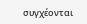συγχέονται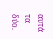αυτά τα δύο.